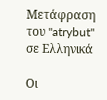Μετάφραση του "atrybut" σε Ελληνικά

Οι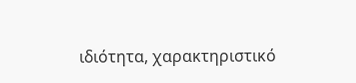ιδιότητα, χαρακτηριστικό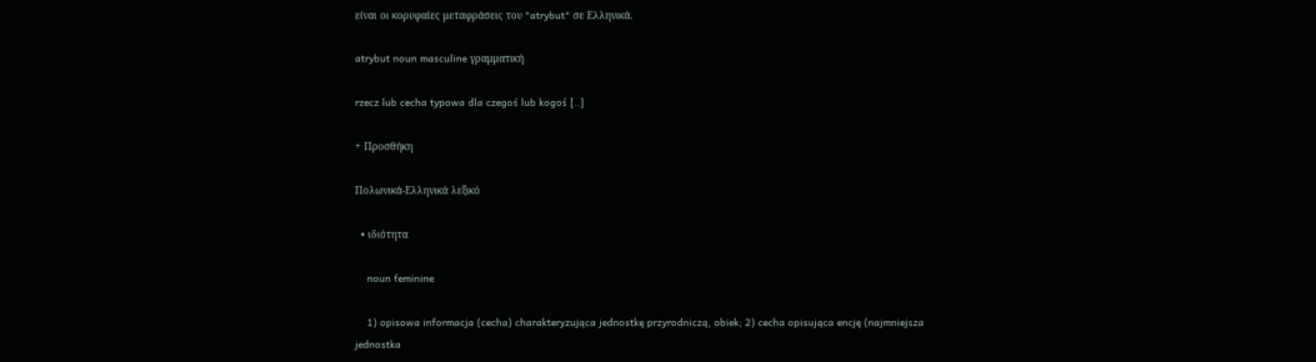είναι οι κορυφαίες μεταφράσεις του "atrybut" σε Ελληνικά.

atrybut noun masculine γραμματική

rzecz lub cecha typowa dla czegoś lub kogoś [..]

+ Προσθήκη

Πολωνικά-Ελληνικά λεξικό

  • ιδιότητα

    noun feminine

    1) opisowa informacja (cecha) charakteryzująca jednostkę przyrodniczą, obiek; 2) cecha opisująca encję (najmniejsza jednostka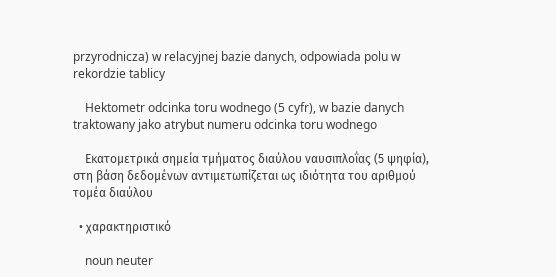przyrodnicza) w relacyjnej bazie danych, odpowiada polu w rekordzie tablicy

    Hektometr odcinka toru wodnego (5 cyfr), w bazie danych traktowany jako atrybut numeru odcinka toru wodnego

    Εκατομετρικά σημεία τμήματος διαύλου ναυσιπλοΐας (5 ψηφία), στη βάση δεδομένων αντιμετωπίζεται ως ιδιότητα του αριθμού τομέα διαύλου

  • χαρακτηριστικό

    noun neuter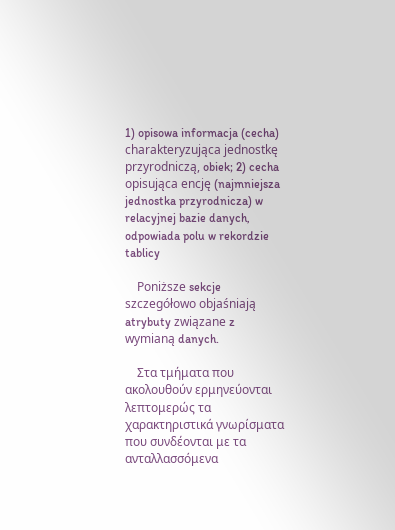1) opisowa informacja (cecha) charakteryzująca jednostkę przyrodniczą, obiek; 2) cecha opisująca encję (najmniejsza jednostka przyrodnicza) w relacyjnej bazie danych, odpowiada polu w rekordzie tablicy

    Poniższe sekcje szczegółowo objaśniają atrybuty związane z wymianą danych.

    Στα τμήματα που ακολουθούν ερμηνεύονται λεπτομερώς τα χαρακτηριστικά γνωρίσματα που συνδέονται με τα ανταλλασσόμενα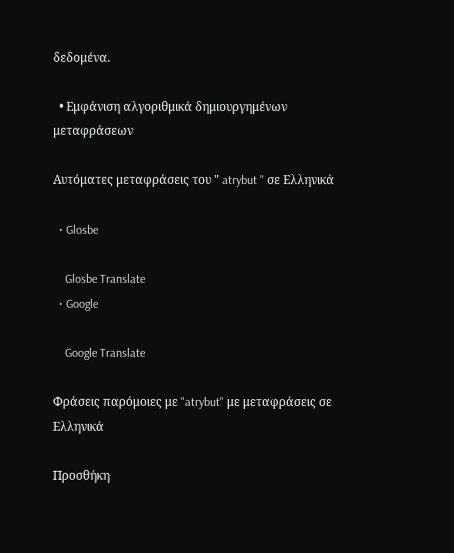δεδομένα.

  • Εμφάνιση αλγοριθμικά δημιουργημένων μεταφράσεων

Αυτόματες μεταφράσεις του " atrybut " σε Ελληνικά

  • Glosbe

    Glosbe Translate
  • Google

    Google Translate

Φράσεις παρόμοιες με "atrybut" με μεταφράσεις σε Ελληνικά

Προσθήκη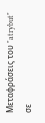Μεταφράσεις του "atrybut" σε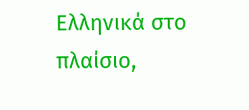Ελληνικά στο πλαίσιο,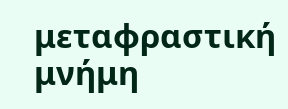μεταφραστική μνήμη